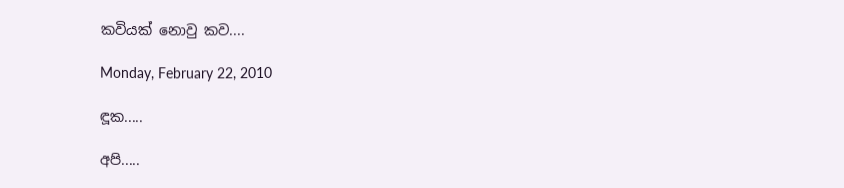කවියක් නොවු කව....

Monday, February 22, 2010

ඳූක.....

අපි.....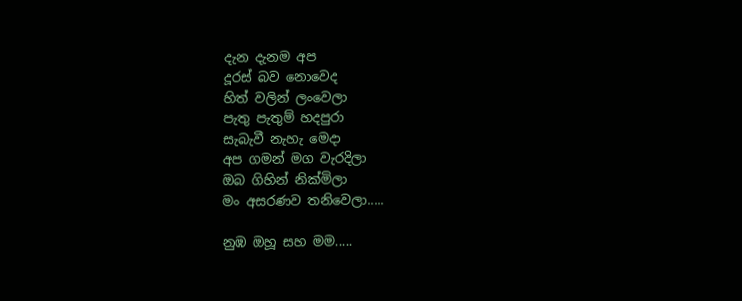දැන දැනම අප
දූරස් බව නොවෙද
හිත් වලින් ලංවෙලා
පැතු පැතුම් හදපුරා
සැබැවී නැහැ මෙදා
අප ගමන් මග වැරදිලා
ඔබ ගිහින් නික්මිලා
මං අසරණව තනිවෙලා.....

නුඹ ඔහූ සහ මම.....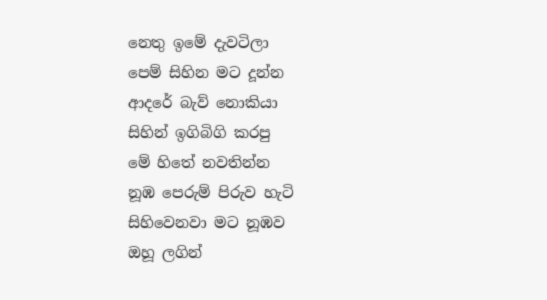නෙතු ඉමේ දැවටිලා
පෙම් සිහින මට දූන්න
ආදරේ බැව් නොකියා
සිහින් ඉගිබිගි කරපු
මේ හිතේ නවතින්න
නූඹ පෙරුම් පිරුව හැටි
සිහිවෙනවා මට නූඹව
ඔහූ ලගින්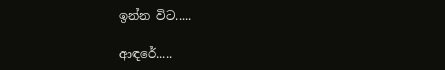ඉන්න විට.....

ආඳරේ.....